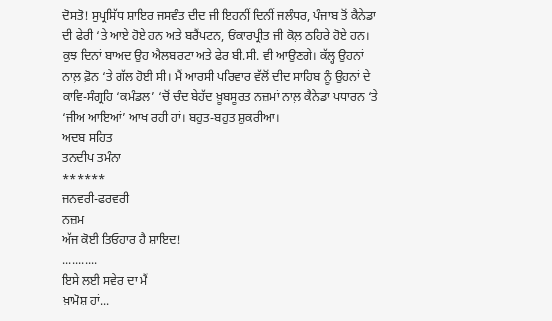ਦੋਸਤੋ! ਸੁਪ੍ਰਸਿੱਧ ਸ਼ਾਇਰ ਜਸਵੰਤ ਦੀਦ ਜੀ ਇਹਨੀਂ ਦਿਨੀਂ ਜਲੰਧਰ, ਪੰਜਾਬ ਤੋਂ ਕੈਨੇਡਾ ਦੀ ਫੇਰੀ ‘ਤੇ ਆਏ ਹੋਏ ਹਨ ਅਤੇ ਬਰੈਂਪਟਨ, ਓਂਕਾਰਪ੍ਰੀਤ ਜੀ ਕੋਲ਼ ਠਹਿਰੇ ਹੋਏ ਹਨ। ਕੁਝ ਦਿਨਾਂ ਬਾਅਦ ਉਹ ਐਲਬਰਟਾ ਅਤੇ ਫੇਰ ਬੀ.ਸੀ. ਵੀ ਆਉਣਗੇ। ਕੱਲ੍ਹ ਉਹਨਾਂ ਨਾਲ਼ ਫ਼ੋਨ ‘ਤੇ ਗੱਲ ਹੋਈ ਸੀ। ਮੈਂ ਆਰਸੀ ਪਰਿਵਾਰ ਵੱਲੋਂ ਦੀਦ ਸਾਹਿਬ ਨੂੰ ਉਹਨਾਂ ਦੇ ਕਾਵਿ-ਸੰਗ੍ਰਹਿ ‘ਕਮੰਡਲ’ ‘ਚੋਂ ਚੰਦ ਬੇਹੱਦ ਖ਼ੂਬਸੂਰਤ ਨਜ਼ਮਾਂ ਨਾਲ਼ ਕੈਨੇਡਾ ਪਧਾਰਨ ‘ਤੇ ‘ਜੀਅ ਆਇਆਂ’ ਆਖ ਰਹੀ ਹਾਂ। ਬਹੁਤ-ਬਹੁਤ ਸ਼ੁਕਰੀਆ।
ਅਦਬ ਸਹਿਤ
ਤਨਦੀਪ ਤਮੰਨਾ
******
ਜਨਵਰੀ-ਫਰਵਰੀ
ਨਜ਼ਮ
ਅੱਜ ਕੋਈ ਤਿਓਹਾਰ ਹੈ ਸ਼ਾਇਦ!
...........
ਇਸੇ ਲਈ ਸਵੇਰ ਦਾ ਮੈਂ
ਖ਼ਾਮੋਸ਼ ਹਾਂ...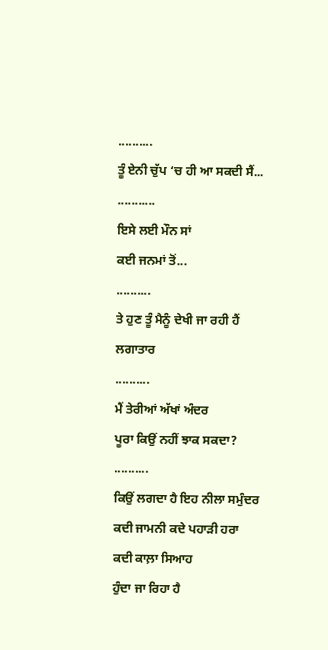..........
ਤੂੰ ਏਨੀ ਚੁੱਪ ‘ਚ ਹੀ ਆ ਸਕਦੀ ਸੈਂ...
...........
ਇਸੇ ਲਈ ਮੌਨ ਸਾਂ
ਕਈ ਜਨਮਾਂ ਤੋਂ...
..........
ਤੇ ਹੁਣ ਤੂੰ ਮੈਨੂੰ ਦੇਖੀ ਜਾ ਰਹੀ ਹੈਂ
ਲਗਾਤਾਰ
..........
ਮੈਂ ਤੇਰੀਆਂ ਅੱਖਾਂ ਅੰਦਰ
ਪੂਰਾ ਕਿਉਂ ਨਹੀਂ ਝਾਕ ਸਕਦਾ?
..........
ਕਿਉਂ ਲਗਦਾ ਹੈ ਇਹ ਨੀਲਾ ਸਮੁੰਦਰ
ਕਦੀ ਜਾਮਨੀ ਕਦੇ ਪਹਾੜੀ ਹਰਾ
ਕਦੀ ਕਾਲ਼ਾ ਸਿਆਹ
ਹੁੰਦਾ ਜਾ ਰਿਹਾ ਹੈ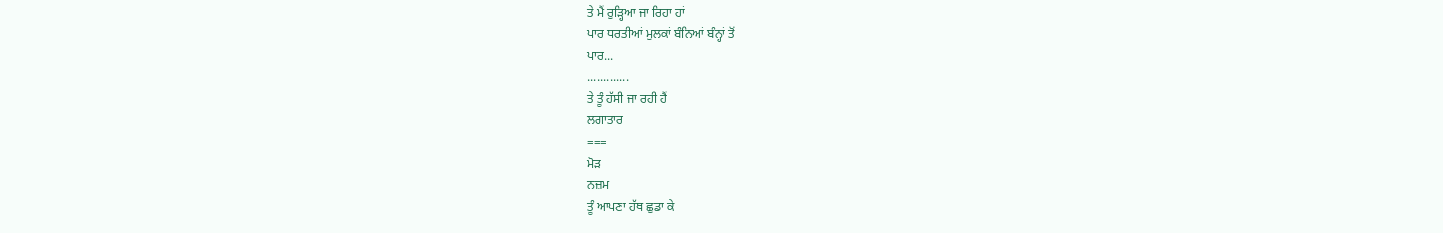ਤੇ ਮੈਂ ਰੁੜ੍ਹਿਆ ਜਾ ਰਿਹਾ ਹਾਂ
ਪਾਰ ਧਰਤੀਆਂ ਮੁਲਕਾਂ ਬੰਨਿਆਂ ਬੰਨ੍ਹਾਂ ਤੋਂ
ਪਾਰ...
.............
ਤੇ ਤੂੰ ਹੱਸੀ ਜਾ ਰਹੀ ਹੈਂ
ਲਗਾਤਾਰ
===
ਮੋੜ
ਨਜ਼ਮ
ਤੂੰ ਆਪਣਾ ਹੱਥ ਛੁਡਾ ਕੇ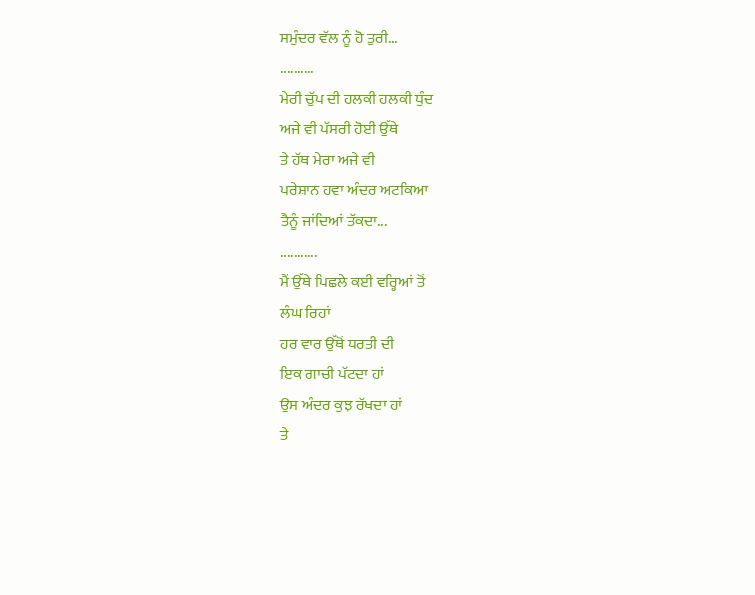ਸਮੁੰਦਰ ਵੱਲ ਨੂੰ ਹੋ ਤੁਰੀ...
..........
ਮੇਰੀ ਚੁੱਪ ਦੀ ਹਲਕੀ ਹਲਕੀ ਧੁੰਦ
ਅਜੇ ਵੀ ਪੱਸਰੀ ਹੋਈ ਉੱਥੇ
ਤੇ ਹੱਥ ਮੇਰਾ ਅਜੇ ਵੀ
ਪਰੇਸ਼ਾਨ ਹਵਾ ਅੰਦਰ ਅਟਕਿਆ
ਤੈਨੂੰ ਜਾਂਦਿਆਂ ਤੱਕਦਾ...
...........
ਮੈਂ ਉੱਥੇ ਪਿਛਲੇ ਕਈ ਵਰ੍ਹਿਆਂ ਤੋਂ
ਲੰਘ ਰਿਹਾਂ
ਹਰ ਵਾਰ ਉੱਥੋਂ ਧਰਤੀ ਦੀ
ਇਕ ਗਾਚੀ ਪੱਟਦਾ ਹਾਂ
ਉਸ ਅੰਦਰ ਕੁਝ ਰੱਖਦਾ ਹਾਂ
ਤੇ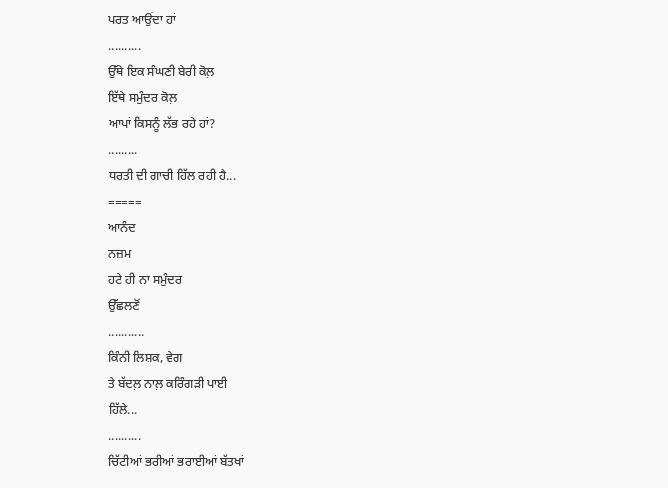ਪਰਤ ਆਉਂਦਾ ਹਾਂ
..........
ਉੱਥੇ ਇਕ ਸੰਘਣੀ ਬੇਰੀ ਕੋਲ਼
ਇੱਥੇ ਸਮੁੰਦਰ ਕੋਲ਼
ਆਪਾਂ ਕਿਸਨੂੰ ਲੱਭ ਰਹੇ ਹਾਂ?
.........
ਧਰਤੀ ਦੀ ਗਾਚੀ ਹਿੱਲ ਰਹੀ ਹੈ...
=====
ਆਨੰਦ
ਨਜ਼ਮ
ਹਟੇ ਹੀ ਨਾ ਸਮੁੰਦਰ
ਉੱਛਲਣੋਂ
...........
ਕਿੰਨੀ ਲਿਸ਼ਕ, ਵੇਗ
ਤੇ ਬੱਦਲ਼ ਨਾਲ਼ ਕਰਿੰਗੜੀ ਪਾਈ
ਹਿੱਲੇ...
..........
ਚਿੱਟੀਆਂ ਭਰੀਆਂ ਭਰਾਈਆਂ ਬੱਤਖਾਂ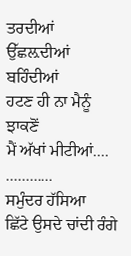ਤਰਦੀਆਂ ਉੱਛਲ਼ਦੀਆਂ ਬਹਿੰਦੀਆਂ
ਹਟਣ ਹੀ ਨਾ ਮੈਨੂੰ ਝਾਕਣੋਂ
ਮੈਂ ਅੱਖਾਂ ਮੀਟੀਆਂ....
............
ਸਮੁੰਦਰ ਹੱਸਿਆ
ਛਿੱਟੇ ਉਸਦੇ ਚਾਂਦੀ ਰੰਗੇ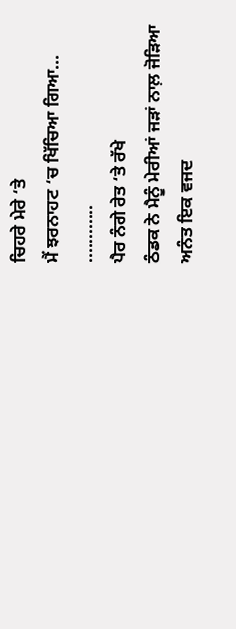ਚਿਹਰੇ ਮੇਰੇ ‘ਤੇ
ਮੈਂ ਝਰਨਾਹਟ ‘ਚ ਖਿੱਚਿਆ ਗਿਆ...
............
ਪੈਰ ਨੰਗੇ ਰੇਤ ‘ਤੇ ਰੱਖੇ
ਠੰਡਕ ਨੇ ਮੈਨੂੰ ਮੇਰੀਆਂ ਜੜਾਂ ਨਾਲ਼ ਜੋੜਿਆ
ਅਨੰਤ ਇਕ ਵਜਦ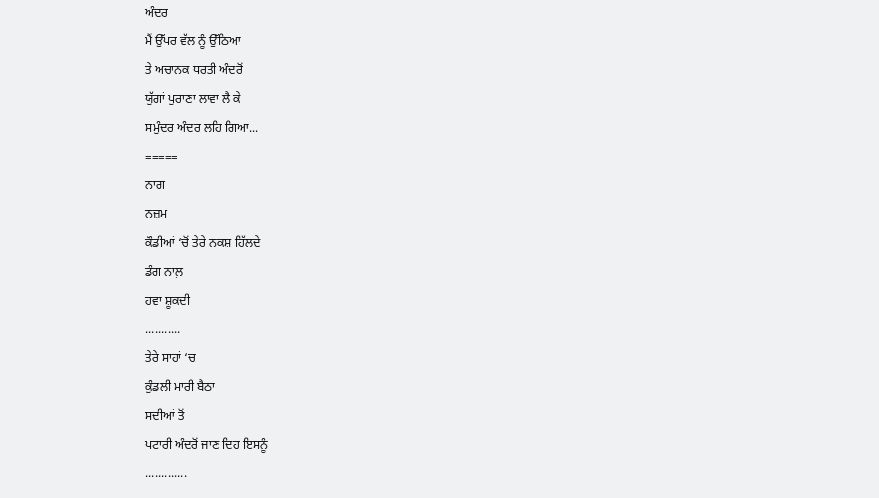ਅੰਦਰ
ਮੈਂ ਉੱਪਰ ਵੱਲ ਨੂੰ ਉੱਠਿਆ
ਤੇ ਅਚਾਨਕ ਧਰਤੀ ਅੰਦਰੋਂ
ਯੁੱਗਾਂ ਪੁਰਾਣਾ ਲਾਵਾ ਲੈ ਕੇ
ਸਮੁੰਦਰ ਅੰਦਰ ਲਹਿ ਗਿਆ...
=====
ਨਾਗ
ਨਜ਼ਮ
ਕੌਡੀਆਂ ‘ਚੋਂ ਤੇਰੇ ਨਕਸ਼ ਹਿੱਲਦੇ
ਡੰਗ ਨਾਲ਼
ਹਵਾ ਸ਼ੂਕਦੀ
...........
ਤੇਰੇ ਸਾਹਾਂ ‘ਚ
ਕੁੰਡਲੀ ਮਾਰੀ ਬੈਠਾ
ਸਦੀਆਂ ਤੋਂ
ਪਟਾਰੀ ਅੰਦਰੋਂ ਜਾਣ ਦਿਹ ਇਸਨੂੰ
.............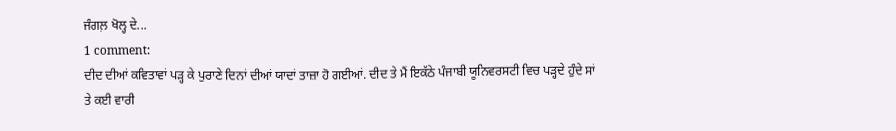ਜੰਗਲ਼ ਖੋਲ੍ਹ ਦੇ...
1 comment:
ਦੀਦ ਦੀਆਂ ਕਵਿਤਾਵਾਂ ਪੜ੍ਹ ਕੇ ਪੁਰਾਣੇ ਦਿਨਾਂ ਦੀਆਂ ਯਾਦਾਂ ਤਾਜ਼ਾ ਹੋ ਗਈਆਂ. ਦੀਦ ਤੇ ਮੈਂ ਇਕੱਠੇ ਪੰਜਾਬੀ ਯੂਨਿਵਰਸਟੀ ਵਿਚ ਪੜ੍ਹਦੇ ਹੁੰਦੇ ਸਾਂ ਤੇ ਕਈ ਵਾਰੀ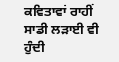ਕਵਿਤਾਵਾਂ ਰਾਹੀਂ ਸਾਡੀ ਲੜਾਈ ਵੀ ਹੁੰਦੀ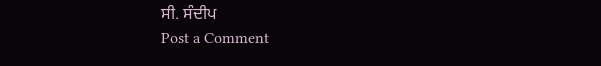ਸੀ. ਸੰਦੀਪ
Post a Comment